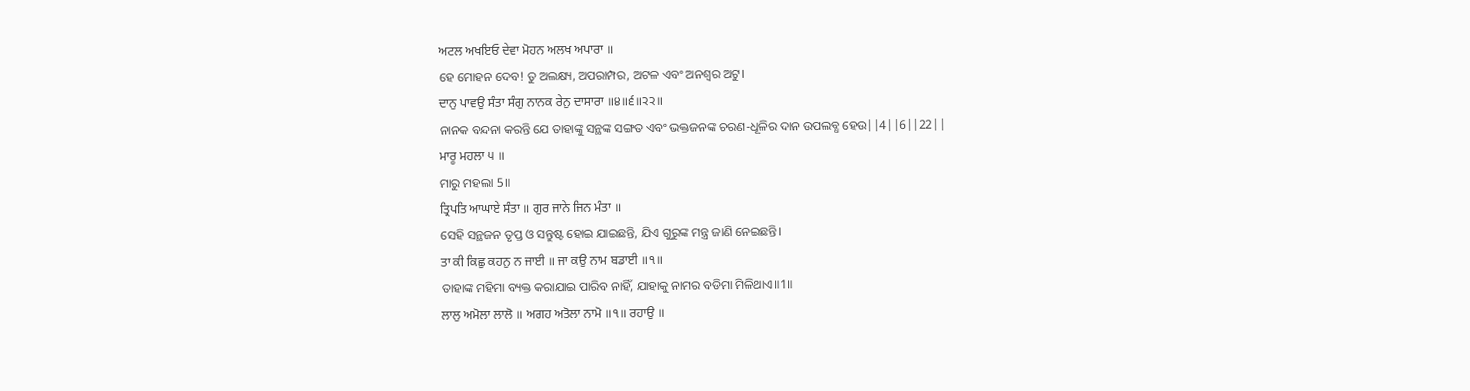ਅਟਲ ਅਖਇਓ ਦੇਵਾ ਮੋਹਨ ਅਲਖ ਅਪਾਰਾ ॥
ହେ ମୋହନ ଦେବ! ତୁ ଅଲକ୍ଷ୍ୟ, ଅପରାମ୍ପର, ଅଟଳ ଏବଂ ଅନଶ୍ଵର ଅଟୁ।
ਦਾਨੁ ਪਾਵਉ ਸੰਤਾ ਸੰਗੁ ਨਾਨਕ ਰੇਨੁ ਦਾਸਾਰਾ ॥੪॥੬॥੨੨॥
ନାନକ ବନ୍ଦନା କରନ୍ତି ଯେ ତାହାଙ୍କୁ ସନ୍ଥଙ୍କ ସଙ୍ଗତ ଏବଂ ଭକ୍ତଜନଙ୍କ ଚରଣ-ଧୂଳିର ଦାନ ଉପଲବ୍ଧ ହେଉ||4||6||22||
ਮਾਰੂ ਮਹਲਾ ੫ ॥
ମାରୁ ମହଲା 5॥
ਤ੍ਰਿਪਤਿ ਆਘਾਏ ਸੰਤਾ ॥ ਗੁਰ ਜਾਨੇ ਜਿਨ ਮੰਤਾ ॥
ସେହି ସନ୍ଥଜନ ତୃପ୍ତ ଓ ସନ୍ତୁଷ୍ଟ ହୋଇ ଯାଇଛନ୍ତି, ଯିଏ ଗୁରୁଙ୍କ ମନ୍ତ୍ର ଜାଣି ନେଇଛନ୍ତି।
ਤਾ ਕੀ ਕਿਛੁ ਕਹਨੁ ਨ ਜਾਈ ॥ ਜਾ ਕਉ ਨਾਮ ਬਡਾਈ ॥੧॥
ତାହାଙ୍କ ମହିମା ବ୍ୟକ୍ତ କରାଯାଇ ପାରିବ ନାହିଁ, ଯାହାକୁ ନାମର ବଡିମା ମିଳିଥାଏ॥1॥
ਲਾਲੁ ਅਮੋਲਾ ਲਾਲੋ ॥ ਅਗਹ ਅਤੋਲਾ ਨਾਮੋ ॥੧॥ ਰਹਾਉ ॥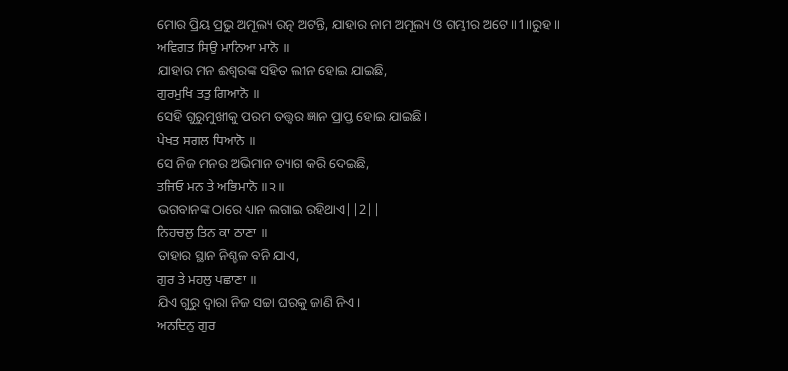ମୋର ପ୍ରିୟ ପ୍ରଭୁ ଅମୂଲ୍ୟ ରତ୍ନ ଅଟନ୍ତି, ଯାହାର ନାମ ଅମୂଲ୍ୟ ଓ ଗମ୍ଭୀର ଅଟେ॥1॥ରୁହ॥
ਅਵਿਗਤ ਸਿਉ ਮਾਨਿਆ ਮਾਨੋ ॥
ଯାହାର ମନ ଈଶ୍ଵରଙ୍କ ସହିତ ଲୀନ ହୋଇ ଯାଇଛି,
ਗੁਰਮੁਖਿ ਤਤੁ ਗਿਆਨੋ ॥
ସେହି ଗୁରୁମୁଖୀକୁ ପରମ ତତ୍ତ୍ଵର ଜ୍ଞାନ ପ୍ରାପ୍ତ ହୋଇ ଯାଇଛି।
ਪੇਖਤ ਸਗਲ ਧਿਆਨੋ ॥
ସେ ନିଜ ମନର ଅଭିମାନ ତ୍ୟାଗ କରି ଦେଇଛି,
ਤਜਿਓ ਮਨ ਤੇ ਅਭਿਮਾਨੋ ॥੨॥
ଭଗବାନଙ୍କ ଠାରେ ଧ୍ୟାନ ଲଗାଇ ରହିଥାଏ||2||
ਨਿਹਚਲੁ ਤਿਨ ਕਾ ਠਾਣਾ ॥
ତାହାର ସ୍ଥାନ ନିଶ୍ଚଳ ବନି ଯାଏ,
ਗੁਰ ਤੇ ਮਹਲੁ ਪਛਾਣਾ ॥
ଯିଏ ଗୁରୁ ଦ୍ଵାରା ନିଜ ସଚ୍ଚା ଘରକୁ ଜାଣି ନିଏ।
ਅਨਦਿਨੁ ਗੁਰ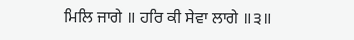ਮਿਲਿ ਜਾਗੇ ॥ ਹਰਿ ਕੀ ਸੇਵਾ ਲਾਗੇ ॥੩॥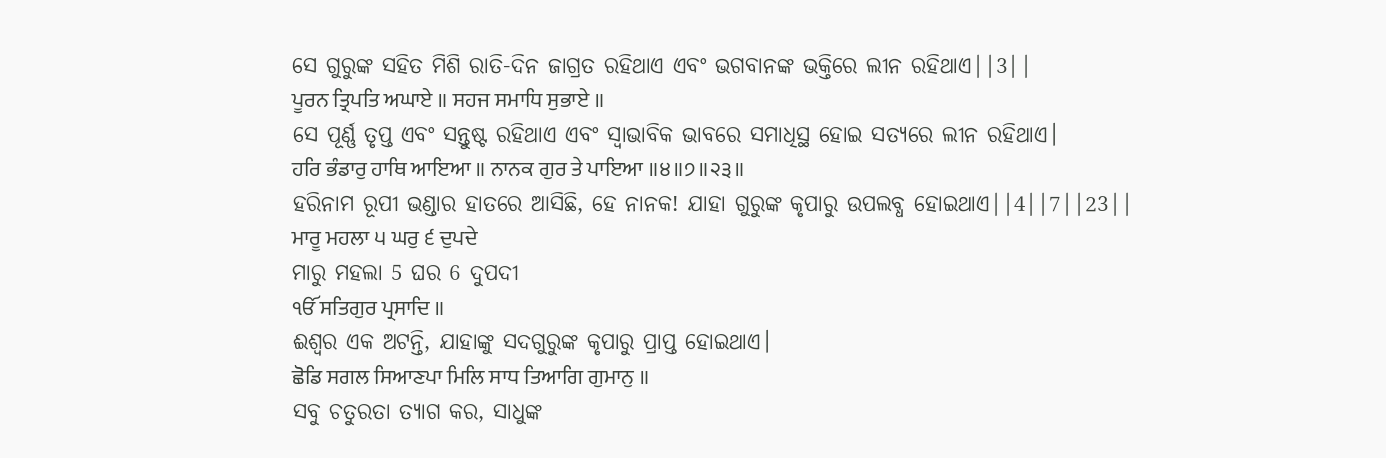ସେ ଗୁରୁଙ୍କ ସହିତ ମିଶି ରାତି-ଦିନ ଜାଗ୍ରତ ରହିଥାଏ ଏବଂ ଭଗବାନଙ୍କ ଭକ୍ତିରେ ଲୀନ ରହିଥାଏ||3||
ਪੂਰਨ ਤ੍ਰਿਪਤਿ ਅਘਾਏ ॥ ਸਹਜ ਸਮਾਧਿ ਸੁਭਾਏ ॥
ସେ ପୂର୍ଣ୍ଣ ତୃପ୍ତ ଏବଂ ସନ୍ତୁଷ୍ଟ ରହିଥାଏ ଏବଂ ସ୍ଵାଭାବିକ ଭାବରେ ସମାଧିସ୍ଥ ହୋଇ ସତ୍ୟରେ ଲୀନ ରହିଥାଏ।
ਹਰਿ ਭੰਡਾਰੁ ਹਾਥਿ ਆਇਆ ॥ ਨਾਨਕ ਗੁਰ ਤੇ ਪਾਇਆ ॥੪॥੭॥੨੩॥
ହରିନାମ ରୂପୀ ଭଣ୍ଡାର ହାତରେ ଆସିଛି, ହେ ନାନକ! ଯାହା ଗୁରୁଙ୍କ କୃପାରୁ ଉପଲବ୍ଧ ହୋଇଥାଏ||4||7||23||
ਮਾਰੂ ਮਹਲਾ ੫ ਘਰੁ ੬ ਦੁਪਦੇ
ମାରୁ ମହଲା 5 ଘର 6 ଦୁପଦୀ
ੴ ਸਤਿਗੁਰ ਪ੍ਰਸਾਦਿ ॥
ଈଶ୍ଵର ଏକ ଅଟନ୍ତି, ଯାହାଙ୍କୁ ସଦଗୁରୁଙ୍କ କୃପାରୁ ପ୍ରାପ୍ତ ହୋଇଥାଏ।
ਛੋਡਿ ਸਗਲ ਸਿਆਣਪਾ ਮਿਲਿ ਸਾਧ ਤਿਆਗਿ ਗੁਮਾਨੁ ॥
ସବୁ ଚତୁରତା ତ୍ୟାଗ କର, ସାଧୁଙ୍କ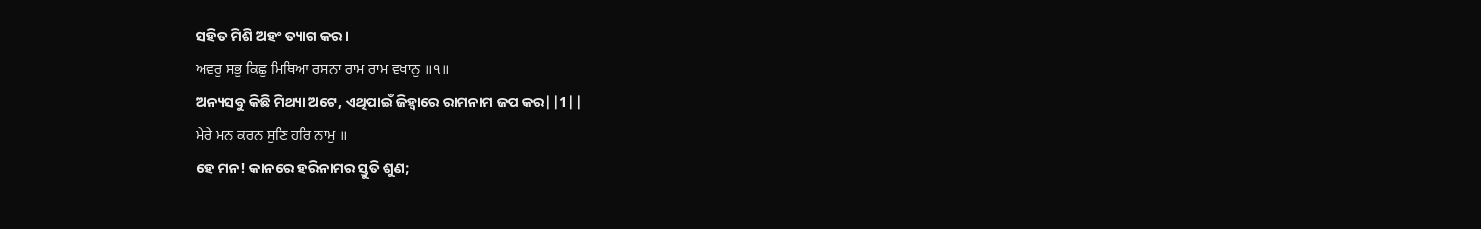ସହିତ ମିଶି ଅହଂ ତ୍ୟାଗ କର।
ਅਵਰੁ ਸਭੁ ਕਿਛੁ ਮਿਥਿਆ ਰਸਨਾ ਰਾਮ ਰਾਮ ਵਖਾਨੁ ॥੧॥
ଅନ୍ୟସବୁ କିଛି ମିଥ୍ୟା ଅଟେ, ଏଥିପାଇଁ ଜିହ୍ଵାରେ ରାମନାମ ଜପ କର||1||
ਮੇਰੇ ਮਨ ਕਰਨ ਸੁਣਿ ਹਰਿ ਨਾਮੁ ॥
ହେ ମନ! କାନରେ ହରିନାମର ସ୍ତୁତି ଶୁଣ;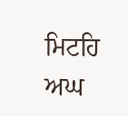ਮਿਟਹਿ ਅਘ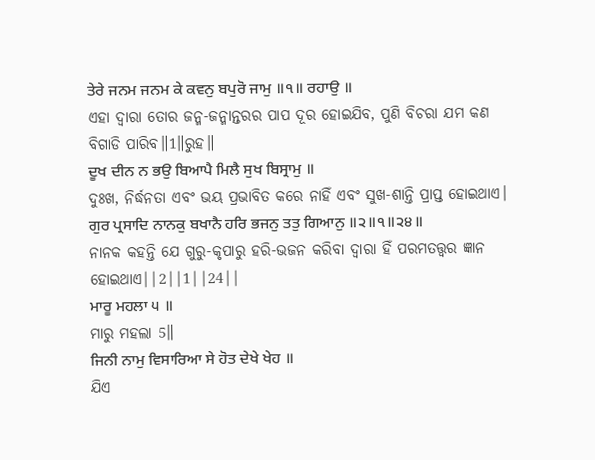ਤੇਰੇ ਜਨਮ ਜਨਮ ਕੇ ਕਵਨੁ ਬਪੁਰੋ ਜਾਮੁ ॥੧॥ ਰਹਾਉ ॥
ଏହା ଦ୍ଵାରା ତୋର ଜନ୍ମ-ଜନ୍ମାନ୍ତରର ପାପ ଦୂର ହୋଇଯିବ, ପୁଣି ବିଚରା ଯମ କଣ ବିଗାଡି ପାରିବ॥1॥ରୁହ॥
ਦੂਖ ਦੀਨ ਨ ਭਉ ਬਿਆਪੈ ਮਿਲੈ ਸੁਖ ਬਿਸ੍ਰਾਮੁ ॥
ଦୁଃଖ, ନିର୍ଦ୍ଧନତା ଏବଂ ଭୟ ପ୍ରଭାବିତ କରେ ନାହିଁ ଏବଂ ସୁଖ-ଶାନ୍ତି ପ୍ରାପ୍ତ ହୋଇଥାଏ।
ਗੁਰ ਪ੍ਰਸਾਦਿ ਨਾਨਕੁ ਬਖਾਨੈ ਹਰਿ ਭਜਨੁ ਤਤੁ ਗਿਆਨੁ ॥੨॥੧॥੨੪॥
ନାନକ କହନ୍ତି ଯେ ଗୁରୁ-କୃପାରୁ ହରି-ଭଜନ କରିବା ଦ୍ଵାରା ହିଁ ପରମତତ୍ତ୍ଵର ଜ୍ଞାନ ହୋଇଥାଏ||2||1||24||
ਮਾਰੂ ਮਹਲਾ ੫ ॥
ମାରୁ ମହଲା 5॥
ਜਿਨੀ ਨਾਮੁ ਵਿਸਾਰਿਆ ਸੇ ਹੋਤ ਦੇਖੇ ਖੇਹ ॥
ଯିଏ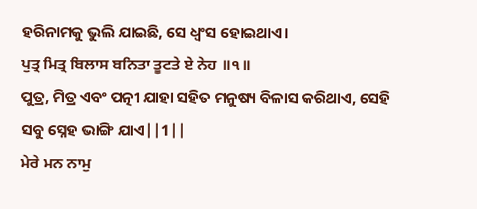ହରିନାମକୁ ଭୁଲି ଯାଇଛି, ସେ ଧ୍ଵଂସ ହୋଇଥାଏ।
ਪੁਤ੍ਰ ਮਿਤ੍ਰ ਬਿਲਾਸ ਬਨਿਤਾ ਤੂਟਤੇ ਏ ਨੇਹ ॥੧॥
ପୁତ୍ର, ମିତ୍ର ଏବଂ ପତ୍ନୀ ଯାହା ସହିତ ମନୁଷ୍ୟ ବିଳାସ କରିଥାଏ, ସେହି ସବୁ ସ୍ନେହ ଭାଙ୍ଗି ଯାଏ||1||
ਮੇਰੇ ਮਨ ਨਾਮੁ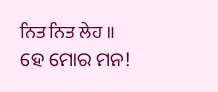ਨਿਤ ਨਿਤ ਲੇਹ ॥
ହେ ମୋର ମନ!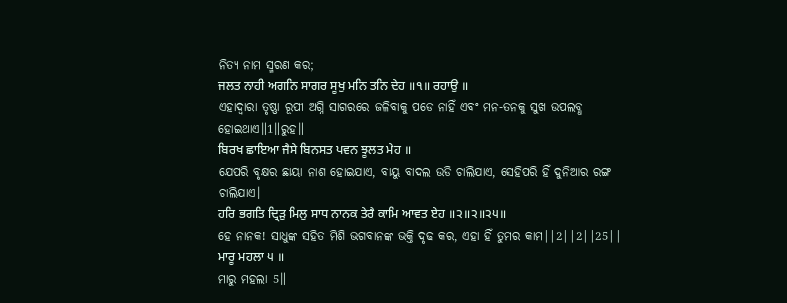ନିତ୍ୟ ନାମ ସ୍ମରଣ କର;
ਜਲਤ ਨਾਹੀ ਅਗਨਿ ਸਾਗਰ ਸੂਖੁ ਮਨਿ ਤਨਿ ਦੇਹ ॥੧॥ ਰਹਾਉ ॥
ଏହାଦ୍ୱାରା ତୃଷ୍ଣା ରୂପୀ ଅଗ୍ନି ସାଗରରେ ଜଳିବାକୁ ପଡେ ନାହିଁ ଏବଂ ମନ-ତନକୁ ସୁଖ ଉପଲବ୍ଧ ହୋଇଥାଏ॥1॥ରୁହ॥
ਬਿਰਖ ਛਾਇਆ ਜੈਸੇ ਬਿਨਸਤ ਪਵਨ ਝੂਲਤ ਮੇਹ ॥
ଯେପରି ବୃକ୍ଷର ଛାୟା ନାଶ ହୋଇଯାଏ, ବାୟୁ ବାଦଲ ଉଡି ଚାଲିଯାଏ, ସେହିପରି ହିଁ ଦୁନିଆର ରଙ୍ଗ ଚାଲିଯାଏ।
ਹਰਿ ਭਗਤਿ ਦ੍ਰਿੜੁ ਮਿਲੁ ਸਾਧ ਨਾਨਕ ਤੇਰੈ ਕਾਮਿ ਆਵਤ ਏਹ ॥੨॥੨॥੨੫॥
ହେ ନାନକ! ସାଧୁଙ୍କ ସହିତ ମିଶି ଭଗବାନଙ୍କ ଭକ୍ତି ଦୃଢ କର, ଏହା ହିଁ ତୁମର କାମ||2||2||25||
ਮਾਰੂ ਮਹਲਾ ੫ ॥
ମାରୁ ମହଲା 5॥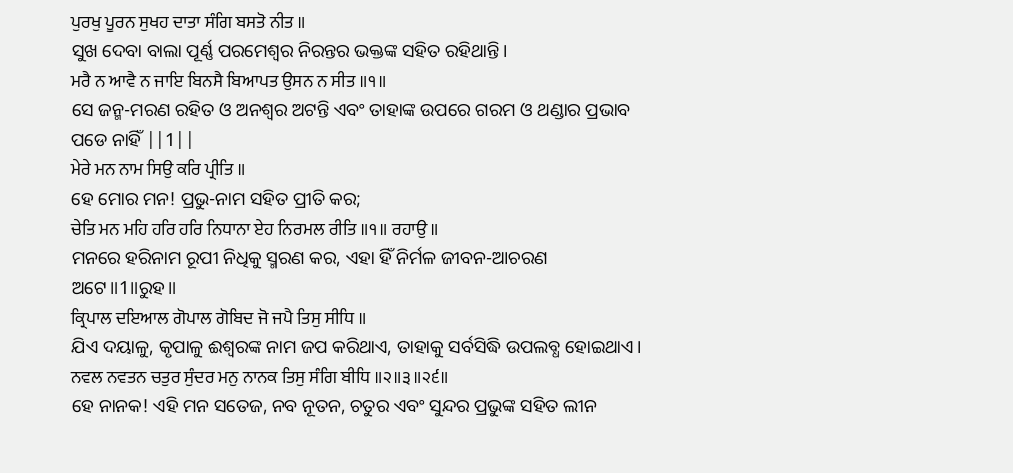ਪੁਰਖੁ ਪੂਰਨ ਸੁਖਹ ਦਾਤਾ ਸੰਗਿ ਬਸਤੋ ਨੀਤ ॥
ସୁଖ ଦେବା ବାଲା ପୂର୍ଣ୍ଣ ପରମେଶ୍ଵର ନିରନ୍ତର ଭକ୍ତଙ୍କ ସହିତ ରହିଥାନ୍ତି।
ਮਰੈ ਨ ਆਵੈ ਨ ਜਾਇ ਬਿਨਸੈ ਬਿਆਪਤ ਉਸਨ ਨ ਸੀਤ ॥੧॥
ସେ ଜନ୍ମ-ମରଣ ରହିତ ଓ ଅନଶ୍ଵର ଅଟନ୍ତି ଏବଂ ତାହାଙ୍କ ଉପରେ ଗରମ ଓ ଥଣ୍ଡାର ପ୍ରଭାବ ପଡେ ନାହିଁ ||1||
ਮੇਰੇ ਮਨ ਨਾਮ ਸਿਉ ਕਰਿ ਪ੍ਰੀਤਿ ॥
ହେ ମୋର ମନ! ପ୍ରଭୁ-ନାମ ସହିତ ପ୍ରୀତି କର;
ਚੇਤਿ ਮਨ ਮਹਿ ਹਰਿ ਹਰਿ ਨਿਧਾਨਾ ਏਹ ਨਿਰਮਲ ਰੀਤਿ ॥੧॥ ਰਹਾਉ ॥
ମନରେ ହରିନାମ ରୂପୀ ନିଧିକୁ ସ୍ମରଣ କର, ଏହା ହିଁ ନିର୍ମଳ ଜୀବନ-ଆଚରଣ ଅଟେ॥1॥ରୁହ॥
ਕ੍ਰਿਪਾਲ ਦਇਆਲ ਗੋਪਾਲ ਗੋਬਿਦ ਜੋ ਜਪੈ ਤਿਸੁ ਸੀਧਿ ॥
ଯିଏ ଦୟାଳୁ, କୃପାଳୁ ଈଶ୍ଵରଙ୍କ ନାମ ଜପ କରିଥାଏ, ତାହାକୁ ସର୍ବସିଦ୍ଧି ଉପଲବ୍ଧ ହୋଇଥାଏ।
ਨਵਲ ਨਵਤਨ ਚਤੁਰ ਸੁੰਦਰ ਮਨੁ ਨਾਨਕ ਤਿਸੁ ਸੰਗਿ ਬੀਧਿ ॥੨॥੩॥੨੬॥
ହେ ନାନକ! ଏହି ମନ ସତେଜ, ନବ ନୂତନ, ଚତୁର ଏବଂ ସୁନ୍ଦର ପ୍ରଭୁଙ୍କ ସହିତ ଲୀନ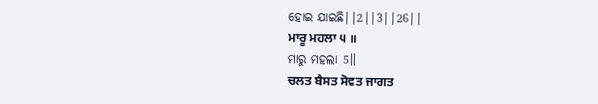ହୋଇ ଯାଇଛି||2||3||26||
ਮਾਰੂ ਮਹਲਾ ੫ ॥
ମାରୁ ମହଲା 5॥
ਚਲਤ ਬੈਸਤ ਸੋਵਤ ਜਾਗਤ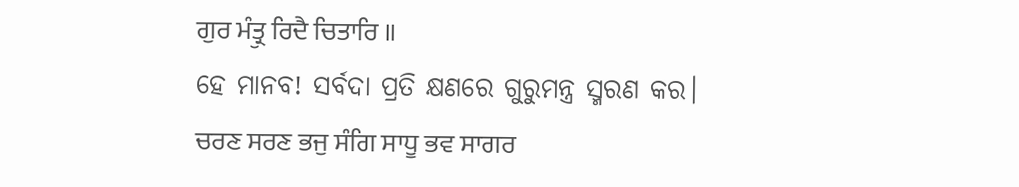ਗੁਰ ਮੰਤ੍ਰੁ ਰਿਦੈ ਚਿਤਾਰਿ ॥
ହେ ମାନବ! ସର୍ବଦା ପ୍ରତି କ୍ଷଣରେ ଗୁରୁମନ୍ତ୍ର ସ୍ମରଣ କର।
ਚਰਣ ਸਰਣ ਭਜੁ ਸੰਗਿ ਸਾਧੂ ਭਵ ਸਾਗਰ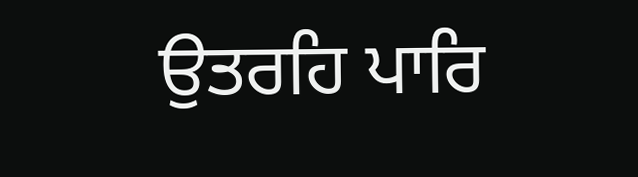ਉਤਰਹਿ ਪਾਰਿ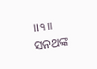॥੧॥
ସନଥଙ୍କ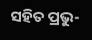ସହିତ ପ୍ରଭୁ-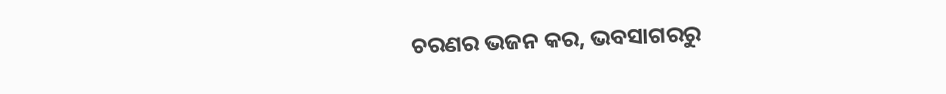ଚରଣର ଭଜନ କର, ଭବସାଗରରୁ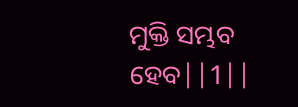ମୁକ୍ତି ସମ୍ଭବ ହେବ||1||